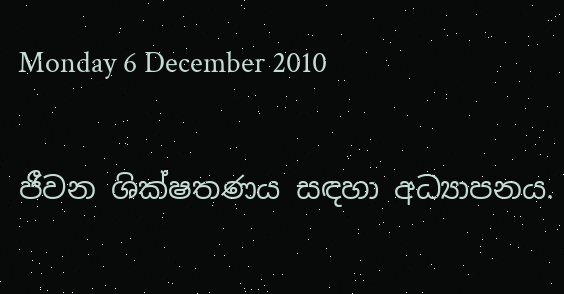Monday 6 December 2010

ජීවන ශික්ෂතණය සඳහා අධ්‍යාපනය.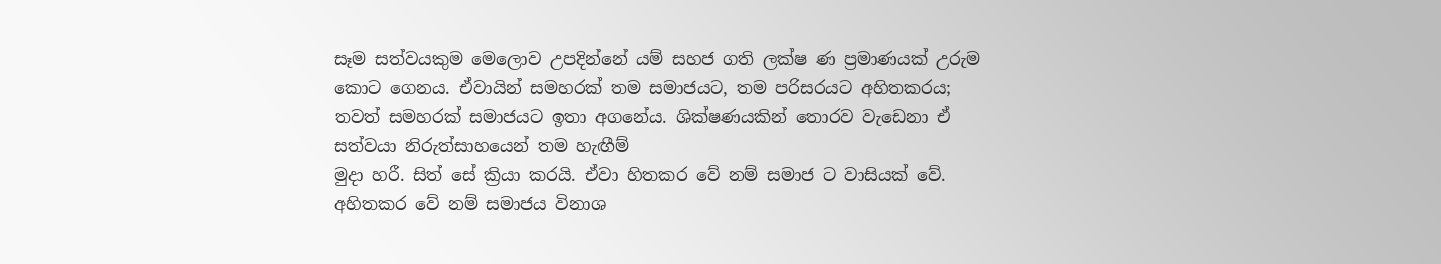සෑම සත්වයකුම මෙලොව උපදින්නේ යම් සහජ ගති ලක්ෂ ණ ප්‍රමාණයක් උරුම කොට ගෙනය. ඒවායින් සමහරක් තම සමාජයට, තම පරිසරයට අහිතකරය; තවත් සමහරක් සමාජයට ඉතා අගනේය. ශික්ෂණයකින් තොරව වැඩෙනා ඒ සත්වයා නිරුත්සාහයෙන් තම හැඟීම්
මුදා හරී. සිත් සේ ක්‍රියා කරයි. ඒවා හිතකර වේ නම් සමාජ ට වාසියක් වේ. අහිතකර වේ නම් සමාජය විනාශ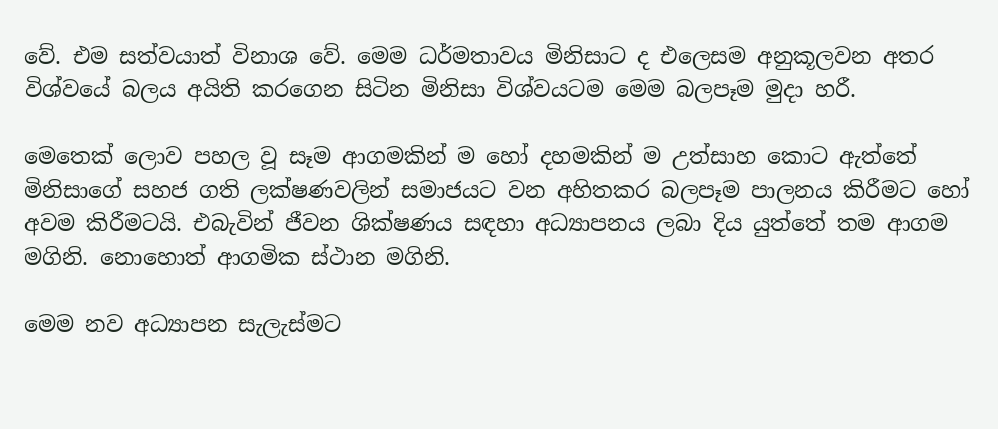වේ. එම සත්වයාත් විනාශ වේ. මෙම ධර්මතාවය මිනිසාට ද එලෙසම අනුකූලවන අතර විශ්වයේ බලය අයිති කරගෙන සිටින මිනිසා විශ්වයටම මෙම බලපෑම මුදා හරී.

මෙතෙක් ලොව පහල වූ සෑම ආගමකින් ම හෝ දහමකින් ම උත්සාහ කොට ඇත්තේ මිනිසාගේ සහජ ගති ලක්ෂණවලින් සමාජයට වන අහිතකර බලපෑම පාලනය කිරීමට හෝ අවම කිරීමටයි. එබැවින් ජීවන ශික්ෂණය සඳහා අධ්‍යාපනය ලබා දිය යුත්තේ තම ආගම
මගිනි. නොහොත් ආගමික ස්ථාන මගිනි.

මෙම නව අධ්‍යාපන සැලැස්මට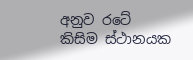අනුව රටේ කිසිම ස්ථානයක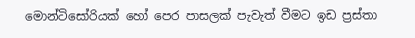මොන්ටිසෝරියක් හෝ පෙර පාසලක් පැවැත් වීමට ඉඩ ප්‍රස්තා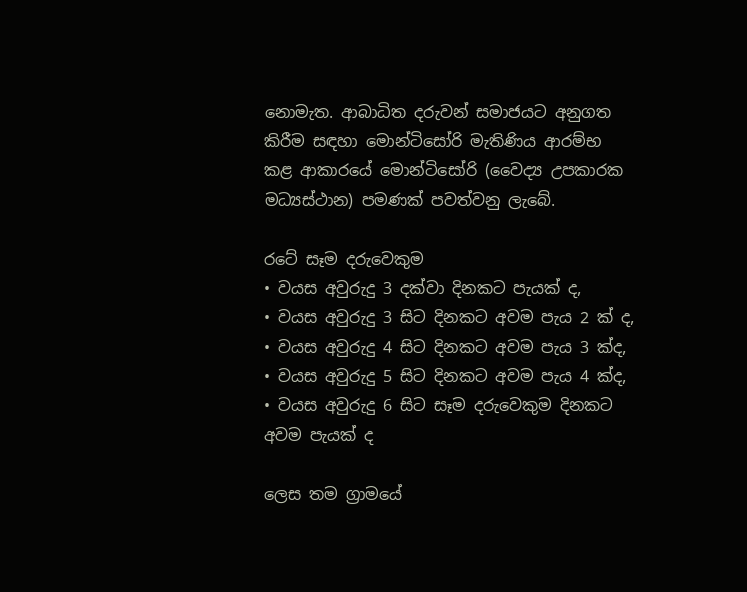නොමැත. ආබාධිත දරුවන් සමාජයට අනුගත කිරීම සඳහා මොන්ටිසෝරි මැතිණිය ආරම්භ කළ ආකාරයේ මොන්ටිසෝරි (වෛද්‍ය උපකාරක
මධ්‍යස්ථාන) පමණක් පවත්වනු ලැබේ.

රටේ සෑම දරුවෙකුම
• වයස අවුරුදු 3 දක්වා දිනකට පැයක් ද,
• වයස අවුරුදු 3 සිට දිනකට අවම පැය 2 ක් ද,
• වයස අවුරුදු 4 සිට දිනකට අවම පැය 3 ක්ද,
• වයස අවුරුදු 5 සිට දිනකට අවම පැය 4 ක්ද,
• වයස අවුරුදු 6 සිට සෑම දරුවෙකුම දිනකට අවම පැයක් ද

ලෙස තම ග්‍රාමයේ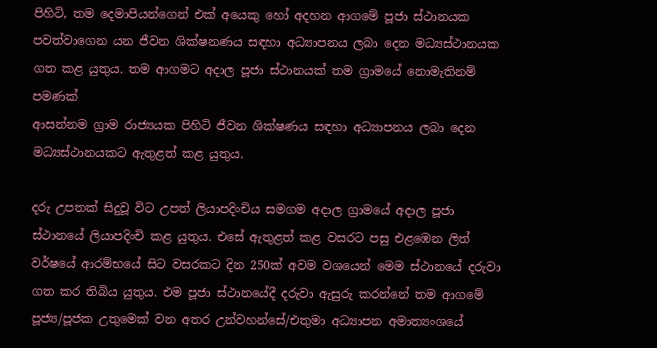පිහිටි, තම දෙමාපියන්ගෙන් එක් අයෙකු හෝ අදහන ආගමේ පූජා ස්ථානයක පවත්වාගෙන යන ජීවන ශික්ෂනණය සඳහා අධ්‍යාපනය ලබා දෙන මධ්‍යස්ථානයක ගත කළ යුතුය. තම ආගමට අදාල පූජා ස්ථානයක් තම ග්‍රාමයේ නොමැතිනම් පමණක්
ආසන්නම ග්‍රාම රාජ්‍යයක පිහිටි ජීවන ශික්ෂණය සඳහා අධ්‍යාපනය ලබා දෙන මධ්‍යස්ථානයකට ඇතුළත් කළ යුතුය.

දරු උපතක් සිදුවූ විට උපත් ලියාපදිංචිය සමගම අදාල ග්‍රාමයේ අදාල පූජා ස්ථානයේ ලියාපදිංචි කළ යුතුය. එසේ ඇතුළත් කළ වසරට පසු එළඹෙන ලිත් වර්ෂයේ ආරම්භයේ සිට වසරකට දින 250ක් අවම වශයෙන් මෙම ස්ථානයේ දරුවා ගත කර තිබිය යුතුය. එම පූජා ස්ථානයේදී දරුවා ඇසුරු කරන්නේ තම ආගමේ පූජ්‍ය/පූජක උතුමෙක් වන අතර උන්වහන්සේ/එතුමා අධ්‍යාපන අමාත්‍යංශයේ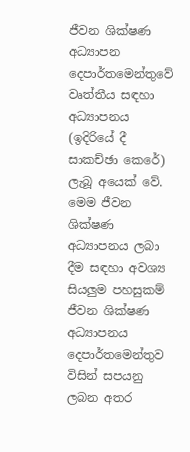ජීවන ශික්ෂණ
අධ්‍යාපන දෙපාර්තමෙන්තුවේ වෘත්තීය සඳහා අධ්‍යාපනය (ඉදිරියේ දී සාකච්ඡා කෙරේ) ලැබූ අයෙක් වේ. මෙම ජීවන ශික්ෂණ අධ්‍යාපනය ලබා දීම සඳහා අවශ්‍ය සියලුම පහසුකම් ජීවන ශික්ෂණ අධ්‍යාපනය දෙපාර්තමෙන්තුව විසින් සපයනු ලබන අතර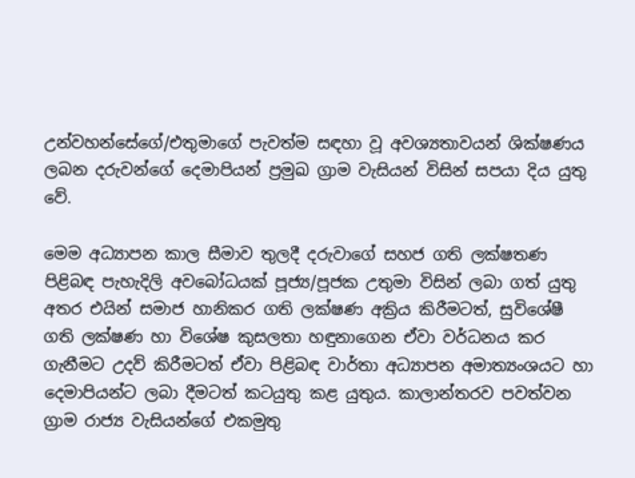උන්වහන්සේගේ/එතුමාගේ පැවත්ම සඳහා වූ අවශ්‍යතාවයන් ශික්ෂණය ලබන දරුවන්ගේ දෙමාපියන් ප්‍රමුඛ ග්‍රාම වැසියන් විසින් සපයා දිය යුතු වේ.

මෙම අධ්‍යාපන කාල සීමාව තුලදී දරුවාගේ සහජ ගති ලක්ෂතණ පිළිබඳ පැහැදිලි අවබෝධයක් පූජ්‍ය/පූජක උතුමා විසින් ලබා ගත් යුතු අතර එයින් සමාජ හානිකර ගති ලක්ෂණ අක්‍රිය කිරීමටත්, සුවිශේෂී ගති ලක්ෂණ හා විශේෂ කුසලතා හඳුනාගෙන ඒවා වර්ධනය කර ගැනීමට උදව් කිරීමටත් ඒවා පිළිබඳ වාර්තා අධ්‍යාපන අමාත්‍යංශයට හා දෙමාපියන්ට ලබා දීමටත් කටයුතු කළ යුතුය. කාලාන්තරව පවත්වන ග්‍රාම රාජ්‍ය වැසියන්ගේ එකමුතු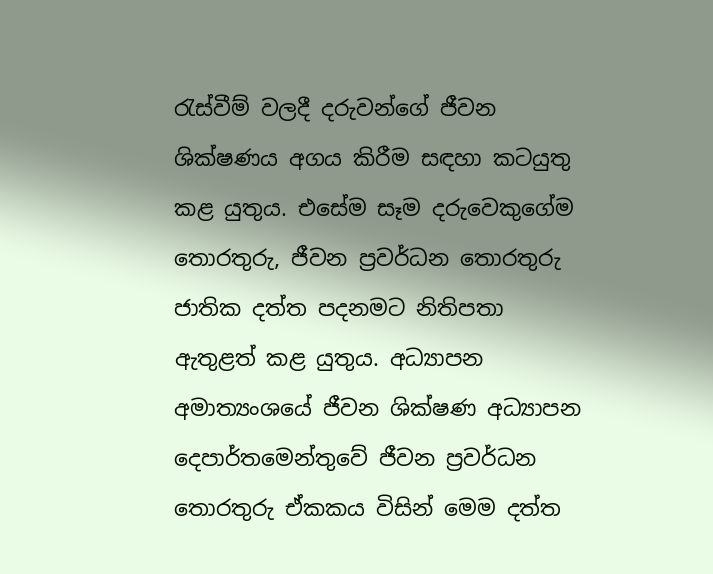රැස්වීම් වලදී දරුවන්ගේ ජීවන ශික්ෂණය අගය කිරීම සඳහා කටයුතු කළ යුතුය. එසේම සෑම දරුවෙකුගේම තොරතුරු, ජීවන ප්‍රවර්ධන තොරතුරු ජාතික දත්ත පදනමට නිතිපතා ඇතුළත් කළ යුතුය. අධ්‍යාපන අමාත්‍යංශයේ ජීවන ශික්ෂණ අධ්‍යාපන දෙපාර්තමෙන්තුවේ ජීවන ප්‍රවර්ධන තොරතුරු ඒකකය විසින් මෙම දත්ත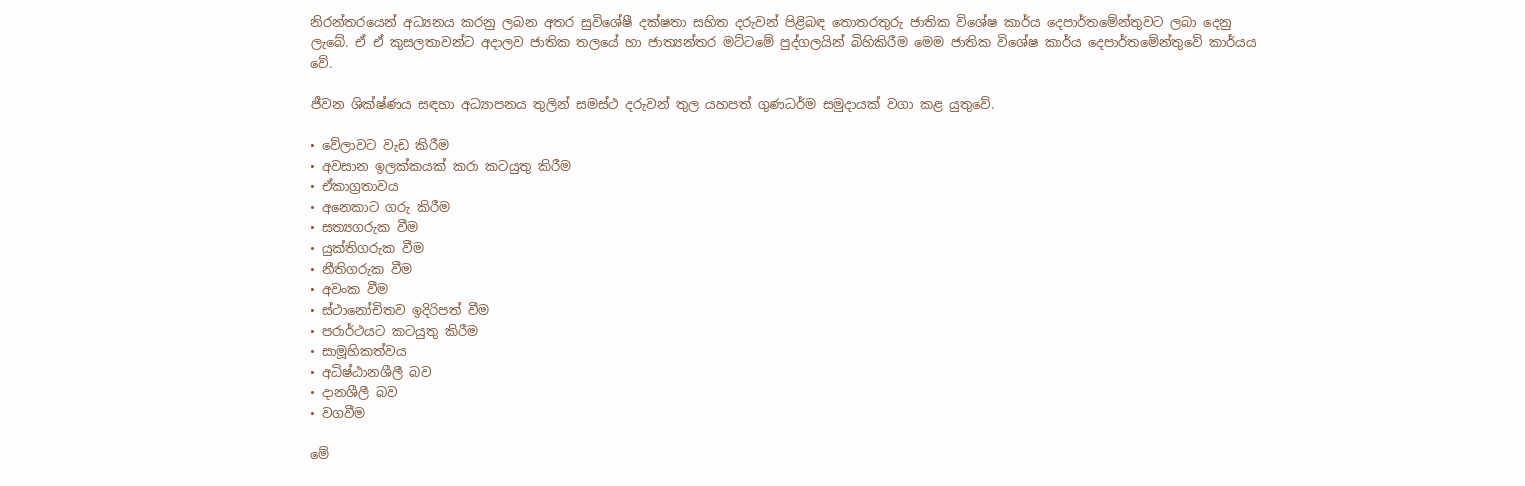නිරන්තරයෙන් අධ්‍යනය කරනු ලබන අතර සුවිශේෂී දක්ෂතා සහිත දරුවන් පිළිබඳ තොතරතුරු ජාතික විශේෂ කාර්ය දෙපාර්තමේන්තුවට ලබා දෙනු ලැබේ. ඒ ඒ කුසලතාවන්ට අදාලව ජාතික තලයේ හා ජාත්‍යන්තර මට්ටමේ පුද්ගලයින් බිහිකිරීම මෙම ජාතික විශේෂ කාර්ය දෙපාර්තමේන්තුවේ කාර්යය වේ.

ජීවන ශික්ෂ්ණය සඳහා අධ්‍යාපනය තුලින් සමස්ථ දරුවන් තුල යහපත් ගුණධර්ම සමුදායක් වගා කළ යුතුවේ.

• වේලාවට වැඩ කිරීම
• අවසාන ඉලක්කයක් කරා කටයුතු කිරීම
• ඒකාග්‍රතාවය
• අනෙකාට ගරු කිරීම
• සත්‍යගරුක වීම
• යුක්තිගරුක වීම
• නීතිගරුක වීම
• අවංක වීම
• ස්ථානෝචිතව ඉදිරිපත් වීම
• පරාර්ථයට කටයුතු කිරීම
• සාමූහිකත්වය
• අධිෂ්ඨානශීලී බව
• දානශීලී බව
• වගවීම

මේ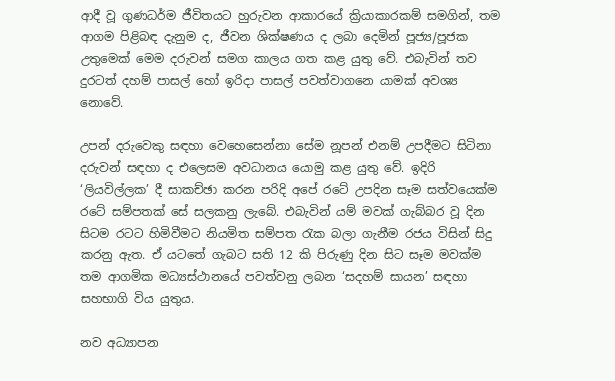ආදී වූ ගුණධර්ම ජීවිතයට හුරුවන ආකාරයේ ක්‍රියාකාරකම් සමගින්, තම ආගම පිළිබඳ දැනුම ද, ජීවන ශික්ෂණය ද ලබා දෙමින් පූජ්‍ය/පූජක උතුමෙක් මෙම දරුවන් සමග කාලය ගත කළ යුතු වේ. එබැවින් තව දුරටත් දහම් පාසල් හෝ ඉරිදා පාසල් පවත්වාගනෙ යාමක් අවශ්‍ය නොවේ.

උපන් දරුවෙකු සඳහා වෙහෙසෙන්නා සේම නූපන් එනම් උපදීමට සිටිනා දරුවන් සඳහා ද එලෙසම අවධානය යොමු කළ යුතු වේ. ඉදිරි ‘ලියවිල්ලක’ දී සාකච්ඡා කරන පරිදි අපේ රටේ උපදින සෑම සත්වයෙක්ම රටේ සම්පතක් සේ සලකනු ලැබේ. එබැවින් යම් මවක් ගැබ්බර වූ දින සිටම රටට හිමිවීමට නියමිත සම්පත රැක බලා ගැනීම රජය විසින් සිදු කරනු ඇත. ඒ යටතේ ගැබට සති 12 කි පිරුණු දින සිට සෑම මවක්ම තම ආගමික මධ්‍යස්ථානයේ පවත්වනු ලබන ‘සදහම් සායන’ සඳහා සහභාගි විය යුතුය.

නව අධ්‍යාපන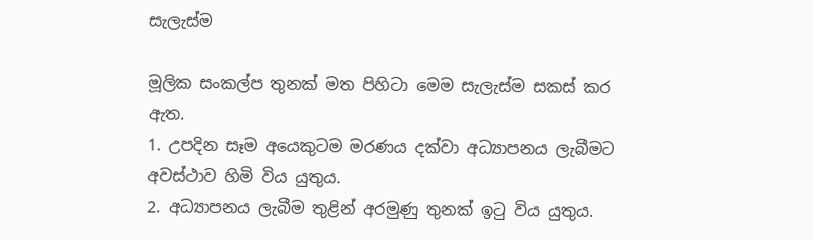සැලැස්ම

මූලික සංකල්ප තුනක් මත පිහිටා මෙම සැලැස්ම සකස් කර ඇත.
1. උපදින සෑම අයෙකුටම මරණය දක්වා අධ්‍යාපනය ලැබීමට අවස්ථාව හිමි විය යුතුය.
2. අධ්‍යාපනය ලැබීම තුළින් අරමුණු තුනක් ඉටු විය යුතුය.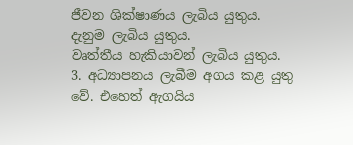ජීවන ශික්ෂාණය ලැබිය යුතුය.
දැනුම ලැබිය යුතුය.
වෘත්තීය හැකියාවන් ලැබිය යුතුය.
3. අධ්‍යාපනය ලැබීම අගය කළ යුතු වේ. එහෙත් ඇගයිය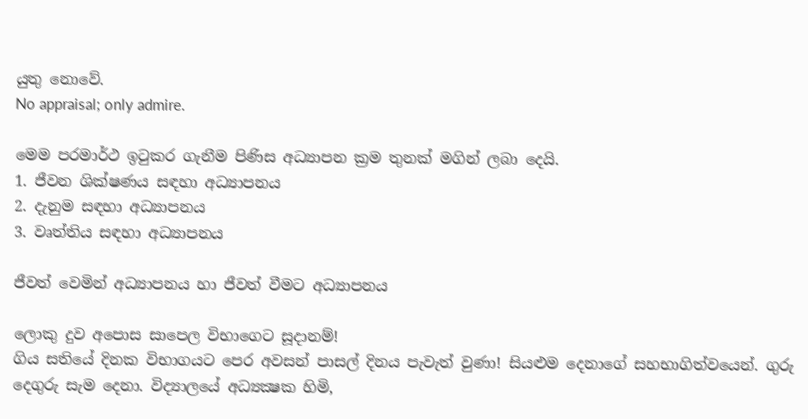යුතු නොවේ.
No appraisal; only admire.

මෙම පරමාර්ථ ඉටුකර ගැනීම පිණිස අධ්‍යාපන ක්‍රම තුනක් මගින් ලබා දෙයි.
1. ජීවන ශික්ෂණය සඳහා අධ්‍යාපනය
2. දැනුම සඳහා අධ්‍යාපනය
3. වෘත්තිය සඳහා අධ්‍යාපනය

ජීවත් වෙමින් අධ්‍යාපනය හා ජීවත් වීමට අධ්‍යාපනය

ලොකු දුව අපොස සාපෙල විභාගෙට සූදානම්!
ගිය සතියේ දිනක විභාගයට පෙර අවසන් පාසල් දිනය පැවැත් වුණා! සියළුම දෙනාගේ සහභාගිත්වයෙන්. ගුරු දෙගුරු සැම දෙනා. විද්‍යාලයේ අධ්‍යක්‍ෂක හිමි,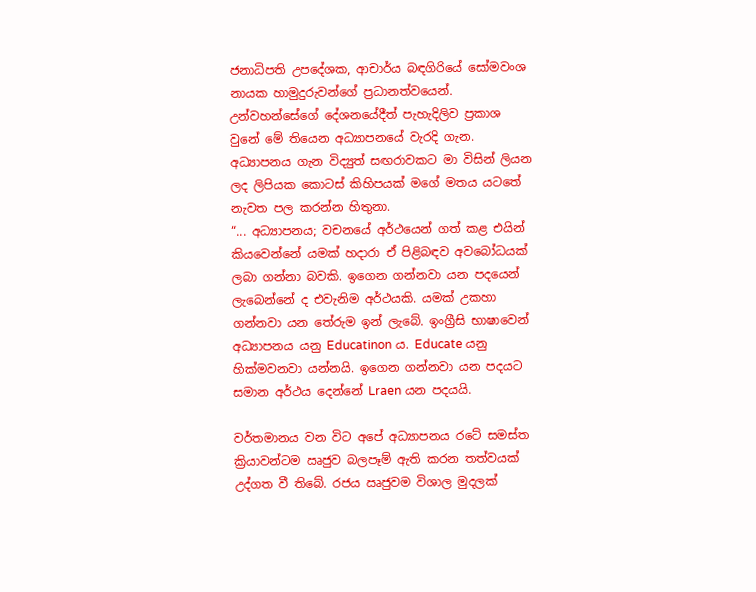ජනාධිපති උපදේශක, ආචාර්ය බඳගිරියේ සෝමවංශ නායක හාමුදුරුවන්ගේ ප්‍රධානත්වයෙන්. උන්වහන්සේගේ දේශනයේදීත් පැහැදිලිව ප්‍රකාශ වුනේ මේ තියෙන අධ්‍යාපනයේ වැරදි ගැන.
අධ්‍යාපනය ගැන විද්‍යුත් සඟරාවකට මා විසින් ලියන ලද ලිපියක කොටස් කිහිපයක් මගේ මතය යටතේ නැවත පල කරන්න හිතුනා.
“... අධ්‍යාපනය; වචනයේ අර්ථයෙන් ගත් කළ එයින් කියවෙන්නේ යමක් හදාරා ඒ පිළිබඳව අවබෝධයක් ලබා ගන්නා බවකි. ඉගෙන ගන්නවා යන පදයෙන් ලැබෙන්නේ ද එවැනිම අර්ථයකි. යමක් උකහා ගන්නවා යන තේරුම ඉන් ලැබේ. ඉංග්‍රීසි භාෂාවෙන්
අධ්‍යාපනය යනු Educatinon ය. Educate යනු හික්මවනවා යන්නයි. ඉගෙන ගන්නවා යන පදයට සමාන අර්ථය දෙන්නේ Lraen යන පදයයි.

වර්තමානය වන විට අපේ අධ්‍යාපනය රටේ සමස්ත ක්‍රියාවන්ටම ඍජුව බලපෑම් ඇති කරන තත්වයක් උද්ගත වී තිබේ. රජය ඍජුවම විශාල මුදලක්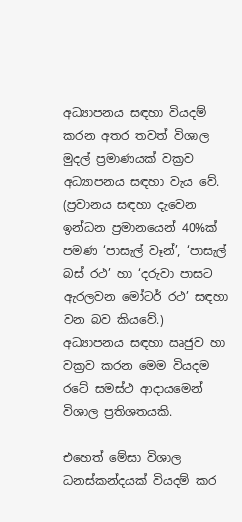අධ්‍යාපනය සඳහා වියදම් කරන අතර තවත් විශාල මුදල් ප්‍රමාණයක් වක්‍රව අධ්‍යාපනය සඳහා වැය වේ. (ප්‍රවානය සඳහා දැවෙන ඉන්ධන ප්‍රමානයෙන් 40%ක් පමණ ‘පාසැල් වෑන්’, ‘පාසැල් බස් රථ’ හා ‘දරුවා පාසට ඇරලවන මෝටර් රථ’ සඳහා වන බව කියවේ.)
අධ්‍යාපනය සඳහා ඍජුව හා වක්‍රව කරන මෙම වියදම රටේ සමස්ථ ආදායමෙන් විශාල ප්‍රතිශතයකි.

එහෙත් මේසා විශාල ධනස්කන්දයක් වියදම් කර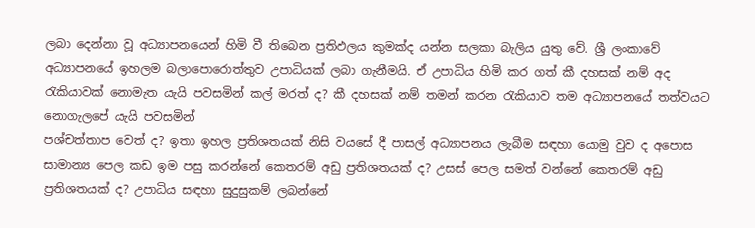ලබා දෙන්නා වූ අධ්‍යාපනයෙන් හිමි වී තිබෙන ප්‍රතිඵලය කුමක්ද යන්න සලකා බැලිය යුතු වේ. ශ්‍රී ලංකාවේ අධ්‍යාපනයේ ඉහලම බලාපොරොත්තුව උපාධියක් ලබා ගැනීමයි. ඒ උපාධිය හිමි කර ගත් කී දහසක් නම් අද රැකියාවක් නොමැත යැයි පවසමින් කල් මරත් ද? කී දහසක් නම් තමන් කරන රැකියාව තම අධ්‍යාපනයේ තත්වයට නොගැලපේ යැයි පවසමින්
පශ්චත්තාප වෙත් ද? ඉතා ඉහල ප්‍රතිශතයක් නිසි වයසේ දී පාසල් අධ්‍යාපනය ලැබීම සඳහා යොමු වුව ද අපොස සාමාන්‍ය පෙල කඩ ඉම පසු කරන්නේ කෙතරම් අඩු ප්‍රතිශතයක් ද? උසස් පෙල සමත් වන්නේ කෙතරම් අඩු ප්‍රතිශතයක් ද? උපාධිය සඳහා සුදුසුකම් ලබන්නේ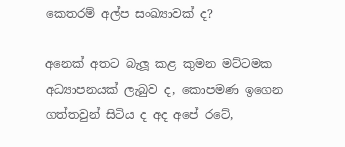කෙතරම් අල්ප සංඛ්‍යාවක් ද?

අනෙක් අතට බැලූ කළ කුමන මට්ටමක අධ්‍යාපනයක් ලැබුව ද, කොපමණ ඉගෙන ගත්තවුන් සිටිය ද අද අපේ රටේ,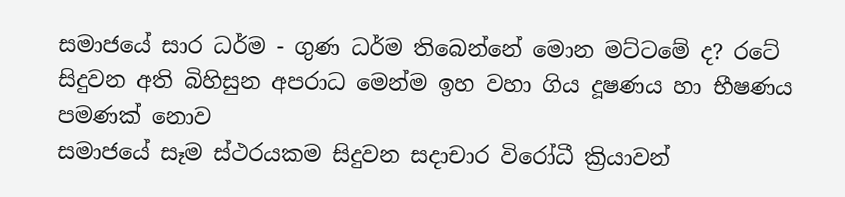සමාජයේ සාර ධර්ම - ගුණ ධර්ම තිබෙන්නේ මොන මට්ටමේ ද? රටේ සිදුවන අති බිහිසුන අපරාධ මෙන්ම ඉහ වහා ගිය දූෂණය හා භීෂණය පමණක් නොව
සමාජයේ සෑම ස්ථරයකම සිදුවන සදාචාර විරෝධී ක්‍රියාවන්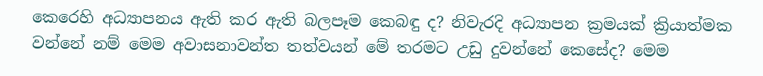කෙරෙහි අධ්‍යාපනය ඇති කර ඇති බලපෑම කෙබඳු ද? නිවැරදි අධ්‍යාපන ක්‍රමයක් ක්‍රියාත්මක වන්නේ නම් මෙම අවාසනාවන්ත තත්වයන් මේ තරමට උඩු දුවන්නේ කෙසේද? මෙම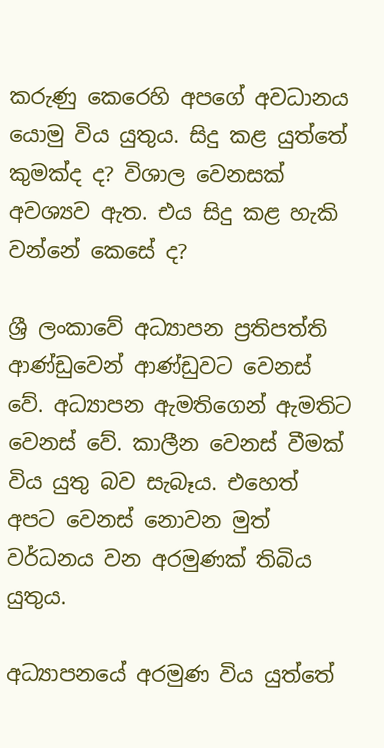කරුණු කෙරෙහි අපගේ අවධානය යොමු විය යුතුය. සිදු කළ යුත්තේ කුමක්ද ද? විශාල වෙනසක් අවශ්‍යව ඇත. එය සිදු කළ හැකි වන්නේ කෙසේ ද?

ශ්‍රී ලංකාවේ අධ්‍යාපන ප්‍රතිපත්ති ආණ්ඩුවෙන් ආණ්ඩුවට වෙනස් වේ. අධ්‍යාපන ඇමතිගෙන් ඇමතිට වෙනස් වේ. කාලීන වෙනස් වීමක් විය යුතු බව සැබෑය. එහෙත් අපට වෙනස් නොවන මුත් වර්ධනය වන අරමුණක් තිබිය යුතුය.

අධ්‍යාපනයේ අරමුණ විය යුත්තේ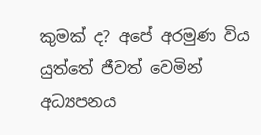කුමක් ද? අපේ අරමුණ විය යුත්තේ ජීවත් වෙමින් අධ්‍යපනය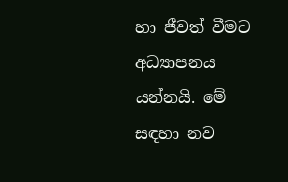හා ජීවත් වීමට අධ්‍යාපනය යන්නයි. මේ සඳහා නව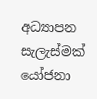අධ්‍යාපන සැලැස්මක් යෝජනා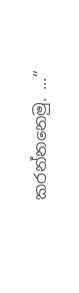කරන්නනෙමු. ...“